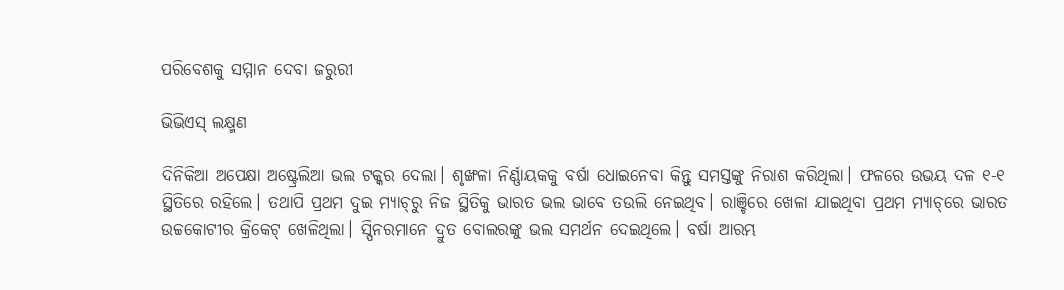ପରିବେଶକୁ ସମ୍ମାନ ଦେବା ଜରୁରୀ

ଭିଭିଏସ୍‌ ଲକ୍ଷ୍ମଣ

ଦିନିକିଆ ଅପେକ୍ଷା ଅଷ୍ଟ୍ରେଲିଆ ଭଲ ଟକ୍କର ଦେଲା। ଶୃଙ୍ଖଳା ନିର୍ଣ୍ଣାୟକକୁ ବର୍ଷା ଧୋଇନେବା କିନ୍ତୁ ସମସ୍ତଙ୍କୁ ନିରାଶ କରିଥିଲା। ଫଳରେ ଉଭୟ ଦଳ ୧-୧ ସ୍ଥିତିରେ ରହିଲେ। ତଥାପି ପ୍ରଥମ ଦୁଇ ମ୍ୟାଚ୍‌ରୁ ନିଜ ସ୍ଥିତିକୁ ଭାରତ ଭଲ ଭାବେ ତଉଲି ନେଇଥିବ। ରାଞ୍ଚିରେ ଖେଳା ଯାଇଥିବା ପ୍ରଥମ ମ୍ୟାଚ୍‌ରେ ଭାରତ ଉଚ୍ଚକୋଟୀର କ୍ରିକେଟ୍‌ ଖେଳିଥିଲା। ସ୍ପିନରମାନେ ଦ୍ରୁତ ବୋଲରଙ୍କୁ ଭଲ ସମର୍ଥନ ଦେଇଥିଲେ। ବର୍ଷା ଆରମ୍ଭ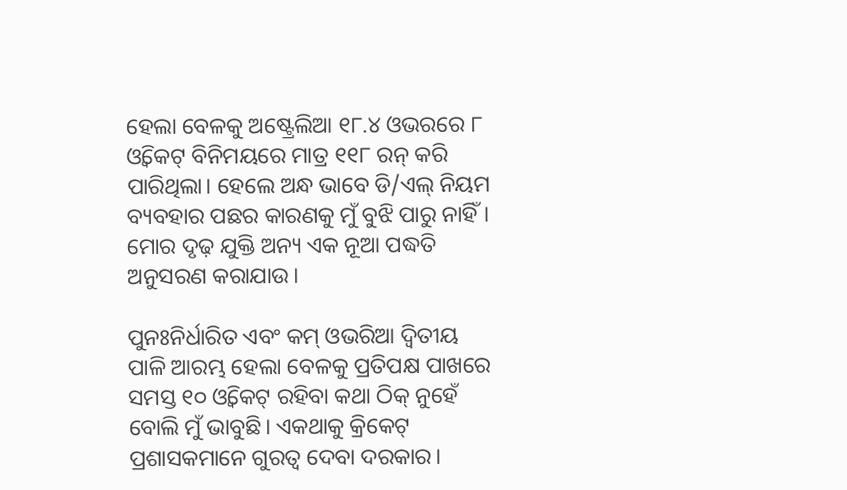ହେଲା ବେଳକୁ ଅଷ୍ଟ୍ରେଲିଆ ୧୮.୪ ଓଭରରେ ୮ ଓ୍ଵିକେଟ୍‌ ବିନିମୟରେ ମାତ୍ର ୧୧୮ ରନ୍‌ କରି ପାରିଥିଲା। ହେଲେ ଅନ୍ଧ ଭାବେ ଡି/ଏଲ୍‌ ନିୟମ ବ୍ୟବହାର ପଛର କାରଣକୁ ମୁଁ ବୁଝି ପାରୁ ନାହିଁ। ମୋର ଦୃଢ଼ ଯୁକ୍ତି ଅନ୍ୟ ଏକ ନୂଆ ପଦ୍ଧତି ଅନୁସରଣ କରାଯାଉ।

ପୁନଃନିର୍ଧାରିତ ଏବଂ କମ୍‌ ଓଭରିଆ ଦ୍ୱିତୀୟ ପାଳି ଆରମ୍ଭ ହେଲା ବେଳକୁ ପ୍ରତିପକ୍ଷ ପାଖରେ ସମସ୍ତ ୧୦ ଓ୍ଵିକେଟ୍‌ ରହିବା କଥା ଠିକ୍‌ ନୁହେଁ ବୋଲି ମୁଁ ଭାବୁଛି। ଏକଥାକୁ କ୍ରିକେଟ୍‌ ପ୍ରଶାସକମାନେ ଗୁରତ୍ୱ ଦେବା ଦରକାର।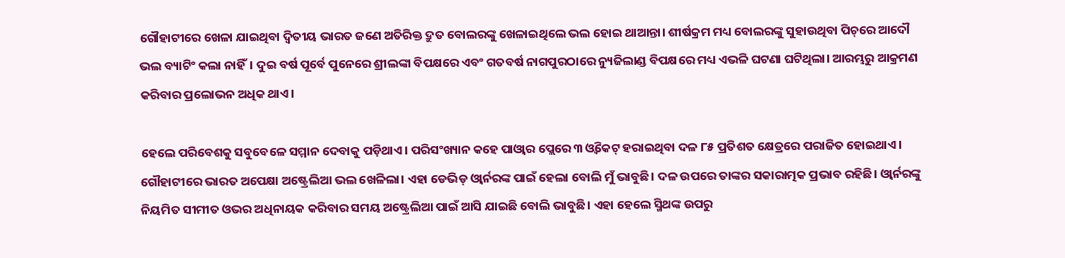ଗୌହାଟୀରେ ଖେଳା ଯାଇଥିବା ଦ୍ୱିତୀୟ ଭାରତ ଜଣେ ଅତିରିକ୍ତ ଦ୍ରୁତ ବୋଲରଙ୍କୁ ଖେଳାଇଥିଲେ ଭଲ ହୋଇ ଥାଆନ୍ତା। ଶୀର୍ଷକ୍ରମ ମଧ୍ୟ ବୋଲରଙ୍କୁ ସୁହାଉଥିବା ପିଚ୍‌ରେ ଆଦୌ ଭଲ ବ୍ୟାଟିଂ କଲା ନାହିଁ। ଦୁଇ ବର୍ଷ ପୂର୍ବେ ପୁନେରେ ଶ୍ରୀଲଙ୍କା ବିପକ୍ଷରେ ଏବଂ ଗତବର୍ଷ ନାଗପୁରଠାରେ ନ୍ୟୁଜିଲାଣ୍ଡ ବିପକ୍ଷରେ ମଧ୍ୟ ଏଭଳି ଘଟଣା ଘଟିଥିଲା। ଆରମ୍ଭରୁ ଆକ୍ରମଣ କରିବାର ପ୍ରଲୋଭନ ଅଧିକ ଥାଏ।

ହେଲେ ପରିବେଶକୁ ସବୁବେଳେ ସମ୍ମାନ ଦେବାକୁ ପଡ଼ିଥାଏ। ପରିସଂଖ୍ୟାନ କହେ ପାଓ୍ଵାର ପ୍ଲେରେ ୩ ଓ୍ଵିକେଟ୍‌ ହରାଇଥିବା ଦଳ ୮୫ ପ୍ରତିଶତ କ୍ଷେତ୍ରରେ ପରାଜିତ ହୋଇଥାଏ। ଗୌହାଟୀରେ ଭାରତ ଅପେକ୍ଷା ଅଷ୍ଟ୍ରେଲିଆ ଭଲ ଖେଳିଲା। ଏହା ଡେଭିଡ୍‌ ଓ୍ଵାର୍ନରଙ୍କ ପାଇଁ ହେଲା ବୋଲି ମୁଁ ଭାବୁଛି। ଦଳ ଉପରେ ତାଙ୍କର ସକାରାତ୍ମକ ପ୍ରଭାବ ରହିଛି। ଓ୍ଵାର୍ନରଙ୍କୁ ନିୟମିତ ସୀମୀତ ଓଭର ଅଧିନାୟକ କରିବାର ସମୟ ଅଷ୍ଟ୍ରେଲିଆ ପାଇଁ ଆସି ଯାଇଛି ବୋଲି ଭାବୁଛି। ଏହା ହେଲେ ସ୍ମିଥଙ୍କ ଉପରୁ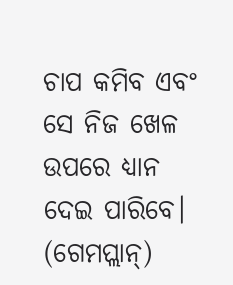ଚାପ କମିବ ଏବଂ ସେ ନିଜ ଖେଳ ଉପରେ ଧ୍ୟାନ ଦେଇ ପାରିବେ। (ଗେମପ୍ଲାନ୍‌)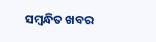ସମ୍ବନ୍ଧିତ ଖବର